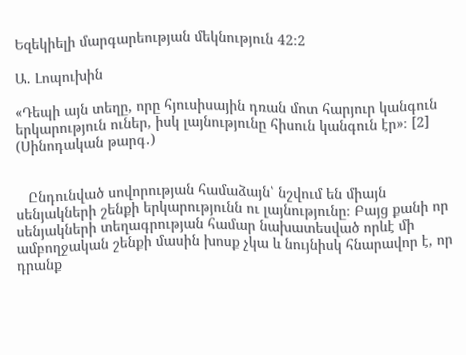Եզեկիելի մարգարեության մեկնություն 42։2

Ա. Լոպուխին

«Դեպի այն տեղը, որը հյուսիսային դռան մոտ հարյուր կանգուն երկարություն ուներ, իսկ լայնությունը հիսուն կանգուն էր»։ [2] (Սինոդական թարգ․)


   Ընդունված սովորության համաձայն՝ նշվում են միայն սենյակների շենքի երկարությունն ու լայնությունը։ Բայց քանի որ սենյակների տեղագրության համար նախատեսված որևէ մի ամբողջական շենքի մասին խոսք չկա և նույնիսկ հնարավոր է, որ դրանք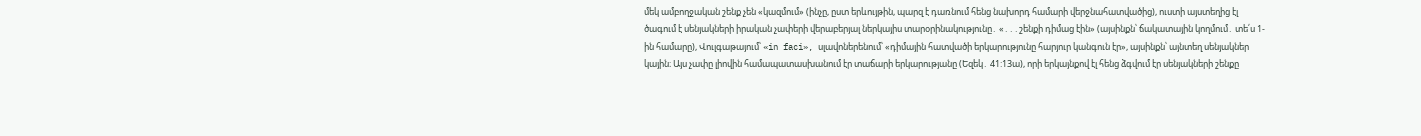մեկ ամբողջական շենք չեն «կազմում» (ինչը, ըստ երևույթին, պարզ է դառնում հենց նախորդ համարի վերջնահատվածից), ուստի այստեղից էլ ծագում է սենյակների իրական չափերի վերաբերյալ ներկայիս տարօրինակությունը․ «․․․շենքի դիմաց էին» (այսինքն՝ ճակատային կողմում․ տե՛ս 1-ին համարը), Վուլգաթայում՝ «in faci», սլավոներենում՝ «դիմային հատվածի երկարությունը հարյուր կանգուն էր», այսինքն՝ այնտեղ սենյակներ կային։ Այս չափը լիովին համապատասխանում էր տաճարի երկարությանը (Եզեկ․ 41:13ա), որի երկայնքով էլ հենց ձգվում էր սենյակների շենքը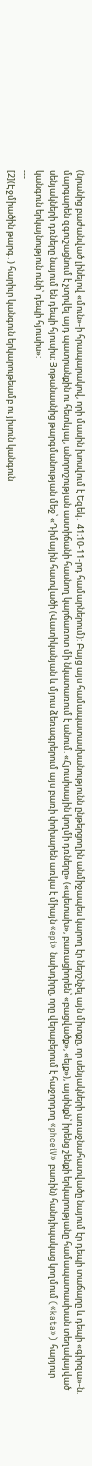(նրանից բաժանված լինելով «մուն»-ի հրապարակով, որի մասին խոսվում է Եզեկ․ 41։10-11-րդ համարներում): Բայց այս համապատասխանությունն ընթերցողին անմիջապես կարող էր ներշնչել այն միտքը, որ սենյակների առաջնահատվածը նայում էր դեպի տաճարը և դեպի «գիրզա»-ն. մարգարեն զգուշացնում է չտրվել այդ պատրանքին ու հետևյալ, անորոշության աստիճանի հասնող կարճառոտ մի նկատառում է անում. «Հյուսիսային կողմի դռները» («պետախ», բառացիորեն՝ «բացվածք», «ելք»), այսինքն՝ իրենց շենքի երկարությանը համապատասխան տեղակայված սենյակների դռները նայում են դեպի հյուսիս։ Յոթանասնից թարգմանության մեջ՝ «Դիմային հատվածի (Վատիկանյան և մյուս ձեռագրերում այս բառի փոխարեն առկա է միայն «epi» նախդիրը, որը վերաբերում է հաջորդող «phceiV» բառին) հանդիպակաց կողմում («kata») հարյուր կանգուն երկայնություն ունի՝ դեպի հյուսիս»:
---
[2](Էջմիածին թարգ․) հարիւր կանգուն երկարութեամբ ու յիսուն կանգուն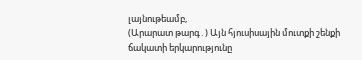լայնութեամբ,
(Արարատ թարգ․) Այն հյուսիսային մուտքի շենքի ճակատի երկարությունը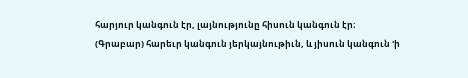հարյուր կանգուն էր, լայնությունը հիսուն կանգուն էր։
(Գրաբար) հարեւր կանգուն յերկայնութիւն, և յիսուն կանգուն 'ի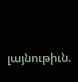լայնութիւն.